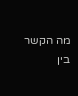מה הקשר בין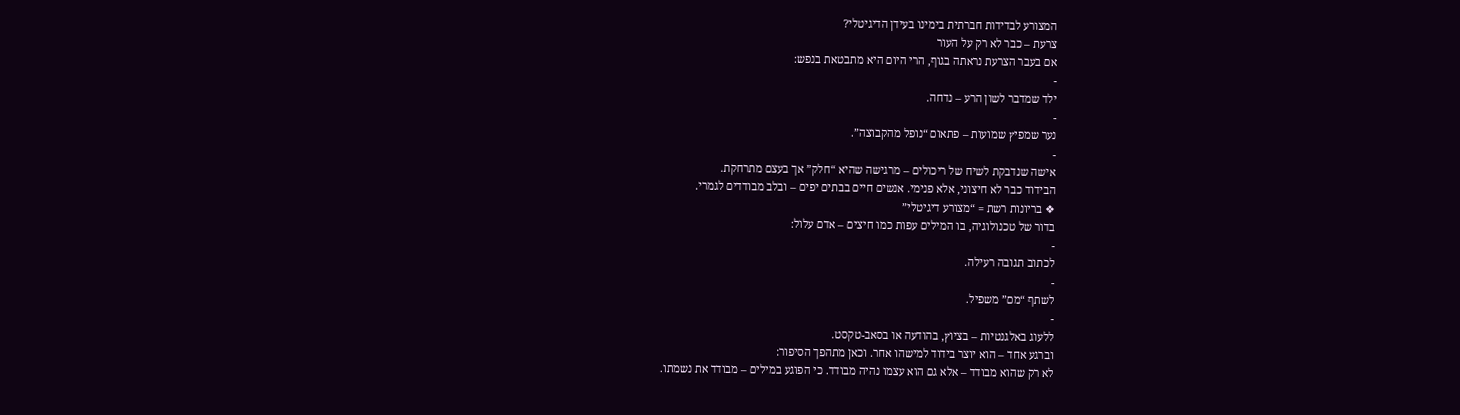המצורע לבדידות חברתית בימינו בעידן הדיגיטלי?
צרעת – כבר לא רק על העור
אם בעבר הצרעת נראתה בגוף, הרי היום היא מתבטאת בנפש:
-
ילד שמדבר לשון הרע – נדחה.
-
נער שמפיץ שמועות – פתאום “נופל מהקבוצה”.
-
אישה שנדבקת לשיח של ריכולים – מרגישה שהיא “חלק” אך בעצם מתרחקת.
הבידוד כבר לא חיצוני, אלא פנימי. אנשים חיים בבתים יפים – ובלב מבודדים לגמרי.
❖ בריונות רשת = “מצורע דיגיטלי”
בדור של טכנולוגיה, בו המילים עפות כמו חיצים – אדם עלול:
-
לכתוב תגובה רעילה.
-
לשתף “מם” משפיל.
-
ללעוג באלגנטיות – בציוץ, בהודעה או בסאב-טקסט.
וברגע אחד – הוא יוצר בידוד למישהו אחר. וכאן מתהפך הסיפור:
לא רק שהוא מבודד – אלא גם הוא עצמו נהיה מבודד. כי הפוגע במילים – מבודד את נשמתו.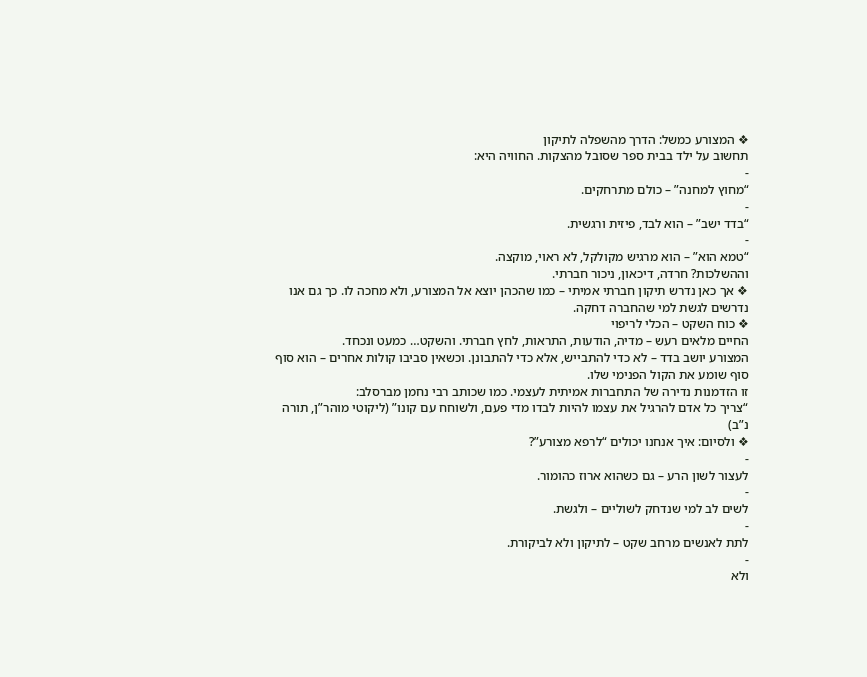❖ המצורע כמשל: הדרך מהשפלה לתיקון
תחשוב על ילד בבית ספר שסובל מהצקות. החוויה היא:
-
“מחוץ למחנה” – כולם מתרחקים.
-
“בדד ישב” – הוא לבד, פיזית ורגשית.
-
“טמא הוא” – הוא מרגיש מקולקל, לא ראוי, מוקצה.
וההשלכות? חרדה, דיכאון, ניכור חברתי.
❖ אך כאן נדרש תיקון חברתי אמיתי – כמו שהכהן יוצא אל המצורע, ולא מחכה לו. כך גם אנו נדרשים לגשת למי שהחברה דחקה.
❖ כוח השקט – הכלי לריפוי
החיים מלאים רעש – מדיה, הודעות, התראות, לחץ חברתי. והשקט… כמעט ונכחד.
המצורע יושב בדד – לא כדי להתבייש, אלא כדי להתבונן. וכשאין סביבו קולות אחרים – הוא סוף סוף שומע את הקול הפנימי שלו.
זו הזדמנות נדירה של התחברות אמיתית לעצמי. כמו שכותב רבי נחמן מברסלב:
“צריך כל אדם להרגיל את עצמו להיות לבדו מדי פעם, ולשוחח עם קונו” (ליקוטי מוהר”ן, תורה נ”ב)
❖ ולסיום: איך אנחנו יכולים “לרפא מצורע”?
-
לעצור לשון הרע – גם כשהוא ארוז כהומור.
-
לשים לב למי שנדחק לשוליים – ולגשת.
-
לתת לאנשים מרחב שקט – לתיקון ולא לביקורת.
-
ולא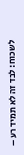לשכוח: לבד זה לא תמיד רע –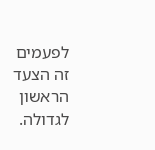לפעמים זה הצעד הראשון לגדולה.